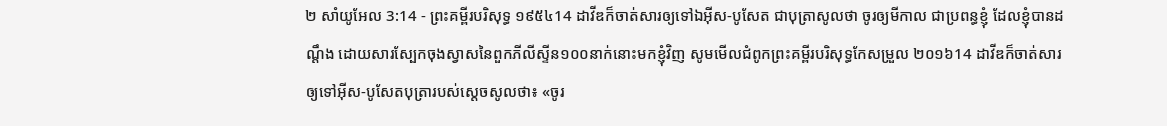២ សាំយូអែល 3:14 - ព្រះគម្ពីរបរិសុទ្ធ ១៩៥៤14 ដាវីឌក៏ចាត់សារឲ្យទៅឯអ៊ីស-បូសែត ជាបុត្រាសូលថា ចូរឲ្យមីកាល ជាប្រពន្ធខ្ញុំ ដែលខ្ញុំបានដណ្តឹង ដោយសារស្បែកចុងស្វាសនៃពួកភីលីស្ទីន១០០នាក់នោះមកខ្ញុំវិញ សូមមើលជំពូកព្រះគម្ពីរបរិសុទ្ធកែសម្រួល ២០១៦14 ដាវីឌក៏ចាត់សារឲ្យទៅអ៊ីស-បូសែតបុត្រារបស់ស្តេចសូលថា៖ «ចូរ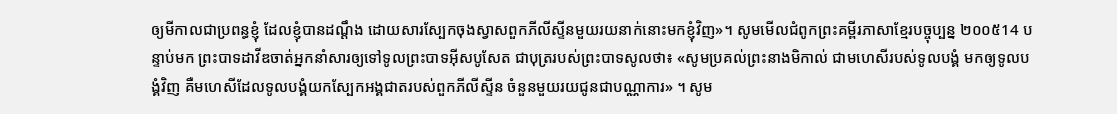ឲ្យមីកាលជាប្រពន្ធខ្ញុំ ដែលខ្ញុំបានដណ្តឹង ដោយសារស្បែកចុងស្វាសពួកភីលីស្ទីនមួយរយនាក់នោះមកខ្ញុំវិញ»។ សូមមើលជំពូកព្រះគម្ពីរភាសាខ្មែរបច្ចុប្បន្ន ២០០៥14 បន្ទាប់មក ព្រះបាទដាវីឌចាត់អ្នកនាំសារឲ្យទៅទូលព្រះបាទអ៊ីសបូសែត ជាបុត្ររបស់ព្រះបាទសូលថា៖ «សូមប្រគល់ព្រះនាងមិកាល់ ជាមហេសីរបស់ទូលបង្គំ មកឲ្យទូលបង្គំវិញ គឺមហេសីដែលទូលបង្គំយកស្បែកអង្គជាតរបស់ពួកភីលីស្ទីន ចំនួនមួយរយជូនជាបណ្ណាការ» ។ សូម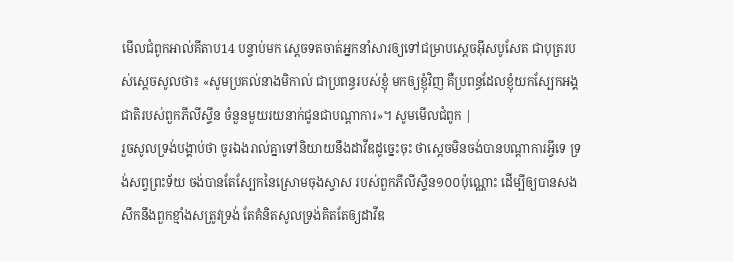មើលជំពូកអាល់គីតាប14 បន្ទាប់មក ស្តេចទតចាត់អ្នកនាំសារឲ្យទៅជម្រាបស្តេចអ៊ីសបូសែត ជាបុត្ររបស់ស្តេចសូលថា៖ «សូមប្រគល់នាងមិកាល់ ជាប្រពន្ធរបស់ខ្ញុំ មកឲ្យខ្ញុំវិញ គឺប្រពន្ធដែលខ្ញុំយកស្បែកអង្គជាតិរបស់ពួកភីលីស្ទីន ចំនួនមួយរយនាក់ជូនជាបណ្តាការ»។ សូមមើលជំពូក |
រួចសូលទ្រង់បង្គាប់ថា ចូរឯងរាល់គ្នាទៅនិយាយនឹងដាវីឌដូច្នេះចុះ ថាស្តេចមិនចង់បានបណ្តាការអ្វីទេ ទ្រង់សព្វព្រះទ័យ ចង់បានតែស្បែកនៃស្រោមចុងស្វាស របស់ពួកភីលីស្ទីន១០០ប៉ុណ្ណោះ ដើម្បីឲ្យបានសងសឹកនឹងពួកខ្មាំងសត្រូវទ្រង់ តែគំនិតសូលទ្រង់គិតតែឲ្យដាវីឌ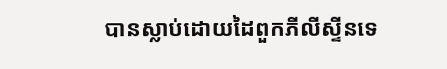បានស្លាប់ដោយដៃពួកភីលីស្ទីនទេ